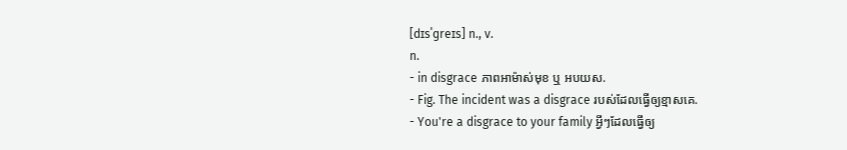[dɪsˈɡreɪs] n., v.
n.
- in disgrace ភាពអាម៉ាស់មុខ ឬ អបយស.
- Fig. The incident was a disgrace របស់ដែលធ្វើឲ្យខ្មាសគេ.
- You're a disgrace to your family អ្វីៗដែលធ្វើឲ្យ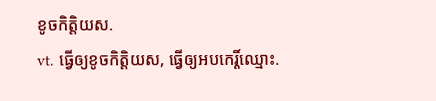ខូចកិត្តិយស.
vt. ធ្វើឲ្យខូចកិត្តិយស, ធ្វើឲ្យអបកេរ្តិ៍ឈ្មោះ.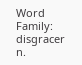Word Family: disgracer n.